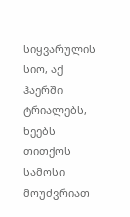სიყვარულის სიო, აქ ჰაერში ტრიალებს,
ხეებს თითქოს სამოსი მოუძვრიათ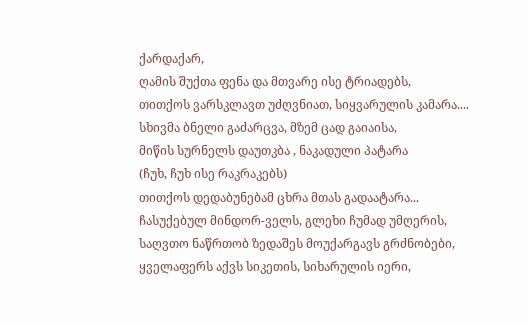ქარდაქარ,
ღამის შუქთა ფენა და მთვარე ისე ტრიადებს,
თითქოს ვარსკლავთ უძღვნიათ, სიყვარულის კამარა....
სხივმა ბნელი გაძარცვა, მზემ ცად გაიაისა,
მიწის სურნელს დაუთკბა , ნაკადული პატარა
(ჩუხ, ჩუხ ისე რაკრაკებს)
თითქოს დედაბუნებამ ცხრა მთას გადაატარა...
ჩასუქებულ მინდორ-ველს, გლეხი ჩუმად უმღერის,
საღვთო ნაწრთობ ზედაშეს მოუქარგავს გრძნობები,
ყველაფერს აქვს სიკეთის, სიხარულის იერი,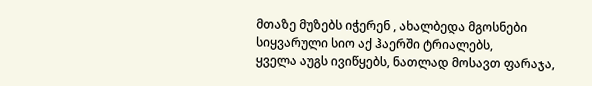მთაზე მუზებს იჭერენ , ახალბედა მგოსნები
სიყვარული სიო აქ ჰაერში ტრიალებს,
ყველა აუგს ივიწყებს, ნათლად მოსავთ ფარაჯა,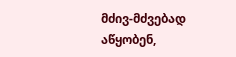მძივ-მძვებად აწყობენ,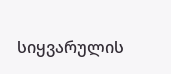სიყვარულის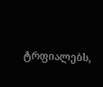ტრფიალებს,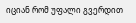იციან რომ უფალი გვერდით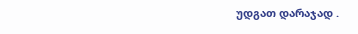უდგათ დარაჯად .